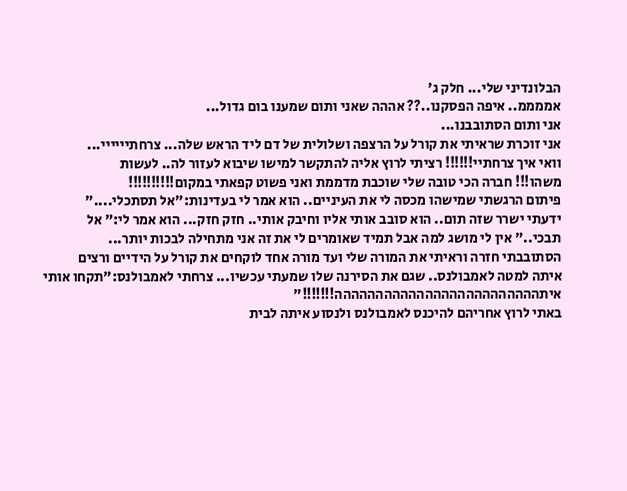הבלונדיני שלי... חלק ג'
אממממ.. איפה הפסקנו..?? אההה שאני ותום שמענו בום גדול...
אני ותום הסתובבנו...
אני זוכרת שראיתי את קורל על הרצפה ושלולית של דם ליד הראש שלה... צרחתיייייי...
וואי איך צרחתיי!!!!!! רציתי לרוץ אליה להתקשר למישו שיבוא לעזור לה.. לעשות
משהו!!! חברה הכי טובה שלי שוכבת מדממת ואני פשוט קפאתי במקום!!!!!!!!!!
פיתום הרגשתי שמישהו מכסה לי את העיניים.. הוא אמר לי בעדינות:"אל תסתכלי...."
ידעתי ישרר שזה תום.. הוא סובב אותי אליו וחיבק אותי.. חזק חזק... הוא אמר לי:" אל
תבכי.." אין לי מושג למה אבל תמיד שאומרים לי את זה אני מתחילה לבכות יותר...
הסתובבתי חזרה וראיתי את המורה שלי ועד מורה אחד לוקחים את קורל על הידיים ורצים
איתה למטה לאמבולנס.. שגם את הסירנה שלו שמעתי עכשיו... צרחתי לאמבולנס:"תקחו אותי
איתההההההההההההההההההההההההה!!!!!!!"
באתי לרוץ אחריהם להיכנס לאמבולנס ולנסוע איתה לבית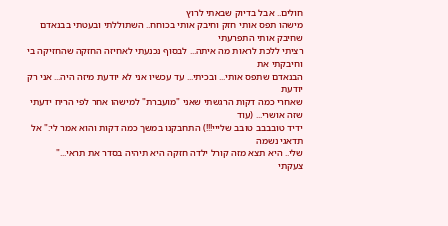חולים.. אבל בדיוק שבאתי לרוץ
מישהו תפס אותי חזק וחיבק אותי בכוחח.. השתוללתי ובעטתי בבנאדם שחיבק אותי התפרעתי
רציתי ללכת לראות מה איתה... לבסוף נכנעתי לאחיזה החזקה שהחזיקה בי וחיבקתי את
הבנאדם שתפס אותי... ובכיתי... עד עכשיו אני לא יודעת מיזה היה... אני רק יודעת
שאחרי כמה דקות הרגשתי שאני "מועברת" למישהו אחר לפי הריח ידעתי שזה אושרי... (עוד
ידיד טובבבב טובב שלייי!!!) התחבקנו במשך כמה דקות והוא אמר לי:" אל תדאגי נשמה
שלי.. היא תצא מזה קורל ילדה חזקה היא תיהיה בסדר את תראי..."
צעקתי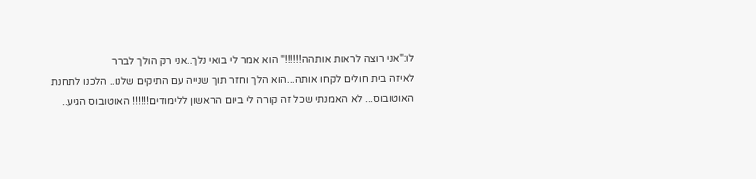לו:"אני רוצה לראות אותהה!!!!!!" הוא אמר לי בואי נלך..אני רק הולך לברר
לאיזה בית חולים לקחו אותה...הוא הלך וחזר תוך שנייה עם התיקים שלנו.. הלכנו לתחנת
האוטובוס... לא האמנתי שכל זה קורה לי ביום הראשון ללימודים!!!!!! האוטובוס הגיע..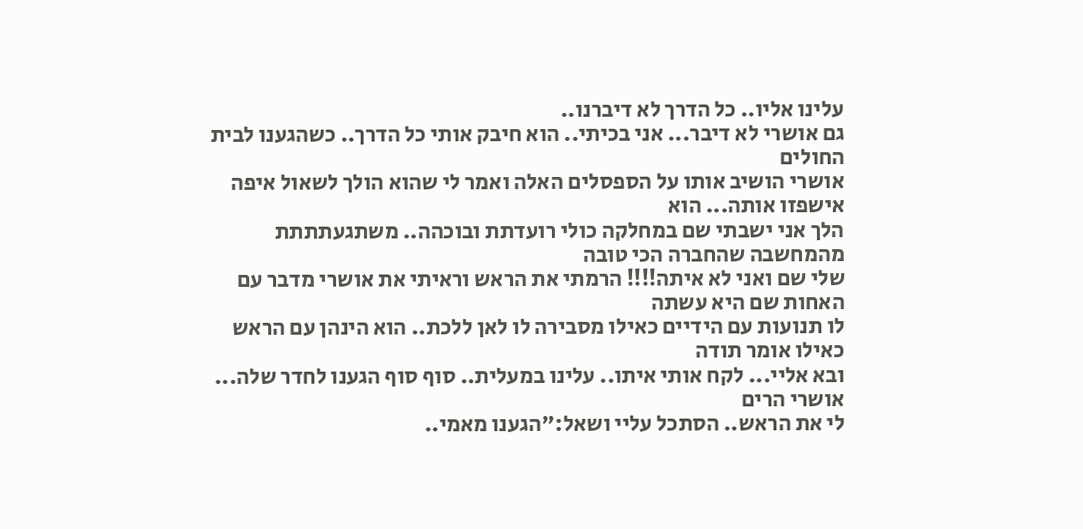עלינו אליו.. כל הדרך לא דיברנו..
גם אושרי לא דיבר... אני בכיתי.. הוא חיבק אותי כל הדרך.. כשהגענו לבית החולים
אושרי הושיב אותו על הספסלים האלה ואמר לי שהוא הולך לשאול איפה אישפזו אותה... הוא
הלך אני ישבתי שם במחלקה כולי רועדתת ובוכהה.. משתגעתתתת מהמחשבה שהחברה הכי טובה
שלי שם ואני לא איתה!!!! הרמתי את הראש וראיתי את אושרי מדבר עם האחות שם היא עשתה
לו תנועות עם הידיים כאילו מסבירה לו לאן ללכת.. הוא הינהן עם הראש כאילו אומר תודה
ובא אליי... לקח אותי איתו.. עלינו במעלית.. סוף סוף הגענו לחדר שלה... אושרי הרים
לי את הראש.. הסתכל עליי ושאל:"הגענו מאמי..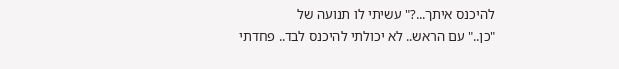להיכנס איתך...?" עשיתי לו תנועה של
"כן.." עם הראש.. לא יכולתי להיכנס לבד.. פחדתי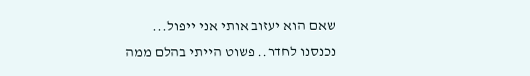שאם הוא יעזוב אותי אני ייפול...
נכנסנו לחדר.. פשוט הייתי בהלם ממה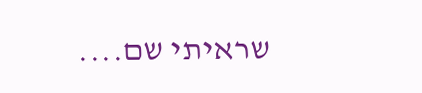שראיתי שם....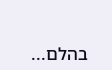בהלם...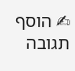✍ הוסף תגובה